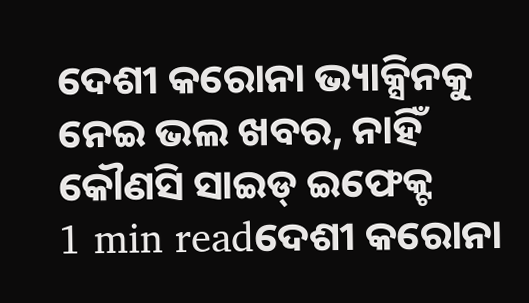ଦେଶୀ କରୋନା ଭ୍ୟାକ୍ସିନକୁ ନେଇ ଭଲ ଖବର, ନାହିଁ କୌଣସି ସାଇଡ୍ ଇଫେକ୍ଟ
1 min readଦେଶୀ କରୋନା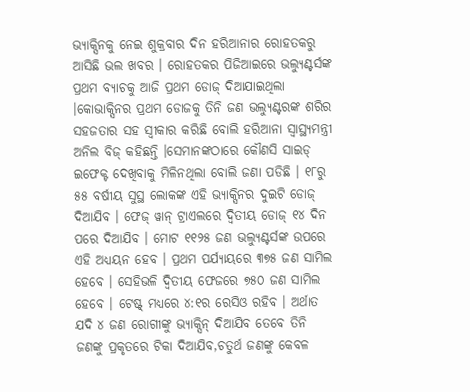ଭ୍ୟାକ୍ସିନକୁ ନେଇ ଶୁକ୍ରବାର ଦିନ ହରିଆନାର ରୋହତକରୁ ଆସିଛି ଭଲ ଖବର । ରୋହତକର ପିଜିଆଇରେ ଭଲ୍ୟୁଣ୍ଟର୍ସଙ୍କ ପ୍ରଥମ ବ୍ୟାଚକୁ ଆଜି ପ୍ରଥମ ଡୋଜ୍ ଦିଆଯାଇଥିଲା ।କୋଭାକ୍ସିନର ପ୍ରଥମ ଡୋଜକୁ ତିନି ଜଣ ଭଲ୍ୟୁଣ୍ଟରଙ୍କ ଶରିର ସହଜତାର ସହ ସ୍ୱୀକାର କରିଛି ବୋଲି ହରିଆନା ସ୍ୱାସ୍ଥ୍ୟମନ୍ତ୍ରୀ ଅନିଲ ବିଜ୍ କହିଛନ୍ତି ।ସେମାନଙ୍କଠାରେ କୌଣସି ସାଇଡ୍ ଇଫେକ୍ଟ ଦେଖିବାକୁ ମିଳିନଥିଲା ବୋଲି ଜଣା ପଡିଛି । ୧୮ରୁ ୫୫ ବର୍ଷୀୟ ସୁସ୍ଥ ଲୋକଙ୍କ ଏହି ଭ୍ୟାକ୍ସିନର ଦୁଇଟି ଡୋଜ୍ ଦିଆଯିବ । ଫେଜ୍ ୱାନ୍ ଟ୍ରାଏଲରେ ଦ୍ୱିତୀୟ ଡୋଜ୍ ୧୪ ଦିନ ପରେ ଦିଆଯିବ । ମୋଟ ୧୧୨୫ ଜଣ ଭଲ୍ୟୁଣ୍ଟର୍ସଙ୍କ ଉପରେ ଏହି ଅଧ୍ୟୟନ ହେବ । ପ୍ରଥମ ପର୍ଯ୍ୟାୟରେ ୩୭୫ ଜଣ ସାମିଲ ହେବେ । ସେହିଭଳି ଦ୍ୱିତୀୟ ଫେଜରେ ୭୫୦ ଜଣ ସାମିଲ ହେବେ । ଟେଷ୍ଟ୍ ମଧ୍ୟରେ ୪:୧ର ରେସିଓ ରହିବ । ଅର୍ଥାତ ଯଦି ୪ ଜଣ ରୋଗୀଙ୍କୁ ଭ୍ୟାକ୍ସିନ୍ ଦିଆଯିବ ତେବେ ତିନି ଜଣଙ୍କୁ ପ୍ରକୃତରେ ଟିକା ଦିଆଯିବ,ଚତୁର୍ଥ ଜଣଙ୍କୁ କେବଳ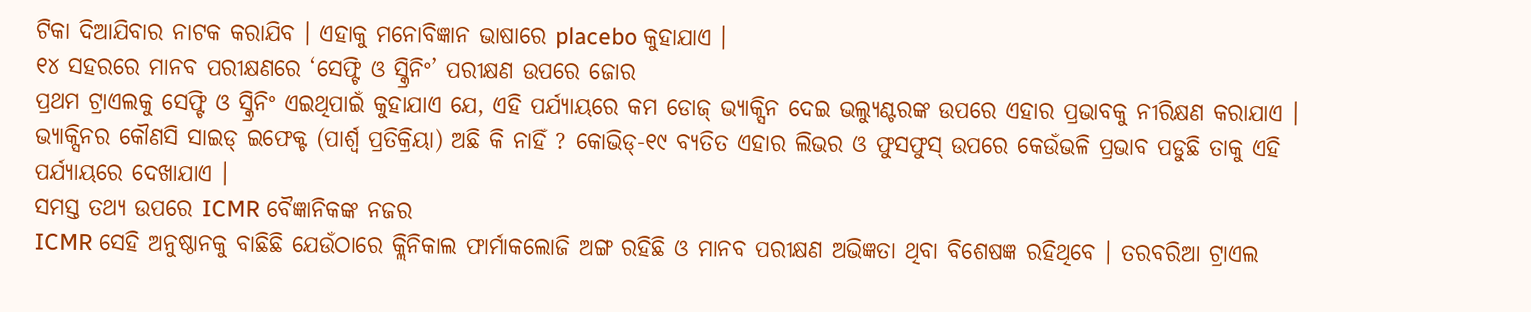ଟିକା ଦିଆଯିବାର ନାଟକ କରାଯିବ । ଏହାକୁ ମନୋବିଜ୍ଞାନ ଭାଷାରେ placebo କୁହାଯାଏ ।
୧୪ ସହରରେ ମାନବ ପରୀକ୍ଷଣରେ ‘ସେଫ୍ଟି ଓ ସ୍କ୍ରିନିଂ’ ପରୀକ୍ଷଣ ଉପରେ ଜୋର
ପ୍ରଥମ ଟ୍ରାଏଲକୁ ସେଫ୍ଟି ଓ ସ୍କ୍ରିନିଂ ଏଇଥିପାଇଁ କୁହାଯାଏ ଯେ, ଏହି ପର୍ଯ୍ୟାୟରେ କମ ଡୋଜ୍ ଭ୍ୟାକ୍ସିନ ଦେଇ ଭଲ୍ୟୁଣ୍ଟରଙ୍କ ଉପରେ ଏହାର ପ୍ରଭାବକୁ ନୀରିକ୍ଷଣ କରାଯାଏ । ଭ୍ୟାକ୍ସିନର କୌଣସି ସାଇଡ୍ ଇଫେକ୍ଟ (ପାର୍ଶ୍ୱ ପ୍ରତିକ୍ରିୟା) ଅଛି କି ନାହିଁ ? କୋଭିଡ୍-୧୯ ବ୍ୟତିତ ଏହାର ଲିଭର ଓ ଫୁସଫୁସ୍ ଉପରେ କେଉଁଭଳି ପ୍ରଭାବ ପଡୁଛି ତାକୁ ଏହି ପର୍ଯ୍ୟାୟରେ ଦେଖାଯାଏ ।
ସମସ୍ତ ତଥ୍ୟ ଉପରେ ICMR ବୈଜ୍ଞାନିକଙ୍କ ନଜର
ICMR ସେହି ଅନୁଷ୍ଠାନକୁ ବାଛିଛି ଯେଉଁଠାରେ କ୍ଲିନିକାଲ ଫାର୍ମାକଲୋଜି ଅଙ୍ଗ ରହିଛି ଓ ମାନବ ପରୀକ୍ଷଣ ଅଭିଜ୍ଞତା ଥିବା ବିଶେଷଜ୍ଞ ରହିଥିବେ । ତରବରିଆ ଟ୍ରାଏଲ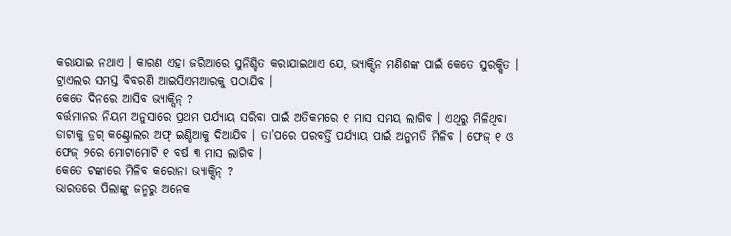କରାଯାଇ ନଥାଏ । କାରଣ ଏହା ଜରିଆରେ ସୁନିଶ୍ଚିତ କରାଯାଇଥାଏ ଯେ, ଭ୍ୟାକ୍ସିନ ମଣିଶଙ୍କ ପାଇଁ କେତେ ସୁରକ୍ଷିତ । ଟ୍ରାଏଲର ସମସ୍ତ ବିବରଣି ଆଇସିଏମଆରକୁ ପଠାଯିବ ।
କେତେ ଦିନରେ ଆସିବ ଭ୍ୟାକ୍ସିନ୍ ?
ବର୍ତ୍ତମାନର ନିୟମ ଅନୁସାରେ ପ୍ରଥମ ପର୍ଯ୍ୟାୟ ସରିବା ପାଇଁ ଅତିକମରେ ୧ ମାସ ସମୟ ଲାଗିବ । ଏଥିରୁ ମିଳିଥିବା ଡାଟାକୁ ଡ୍ରଗ୍ କଣ୍ଟ୍ରୋଲର ଅଫ୍ ଇଣ୍ଡିଆକୁ ଦିଆଯିବ । ତା’ପରେ ପରବର୍ତ୍ତି ପର୍ଯ୍ୟାୟ ପାଇଁ ଅନୁମତି ମିଳିବ । ଫେଜ୍ ୧ ଓ ଫେଜ୍ ୨ରେ ମୋଟାମୋଟି ୧ ବର୍ଷ ୩ ମାସ ଲାଗିବ ।
କେତେ ଟଙ୍କାରେ ମିଳିବ କରୋନା ଭ୍ୟାକ୍ସିନ୍ ?
ଭାରତରେ ପିଲାଙ୍କୁ ଜନ୍ମରୁ ଅନେକ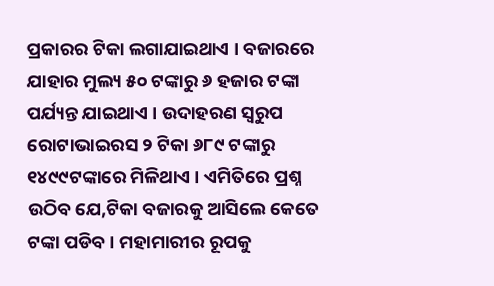ପ୍ରକାରର ଟିକା ଲଗାଯାଇଥାଏ । ବଜାରରେ ଯାହାର ମୁଲ୍ୟ ୫୦ ଟଙ୍କାରୁ ୬ ହଜାର ଟଙ୍କା ପର୍ଯ୍ୟନ୍ତ ଯାଇଥାଏ । ଉଦାହରଣ ସ୍ୱରୁପ ରୋଟାଭାଇରସ ୨ ଟିକା ୬୮୯ ଟଙ୍କାରୁ ୧୪୯୯ଟଙ୍କାରେ ମିଳିଥାଏ । ଏମିତିରେ ପ୍ରଶ୍ନ ଉଠିବ ଯେ,ଟିକା ବଜାରକୁ ଆସିଲେ କେତେ ଟଙ୍କା ପଡିବ । ମହାମାରୀର ରୂପକୁ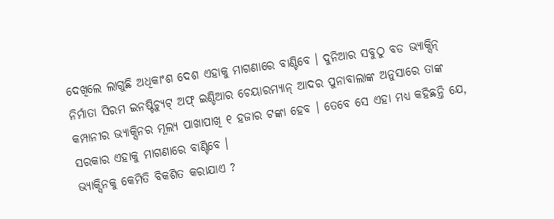ଦେଖିଲେ ଲାଗୁଛି ଅଧିକାଂଶ ଦେଶ ଏହାକୁ ମାଗଣାରେ ବାଣ୍ଟିବେ । ଦୁନିଆର ସବୁଠୁ ବଡ ଭ୍ୟାକ୍ସିନ୍ ନିର୍ମାତା ସିରମ ଇନଷ୍ଟିଚ୍ୟୁଟ୍ ଅଫ୍ ଇଣ୍ଡିଆର ଚେୟାରମ୍ୟାନ୍ ଆଦର ପୁନାବାଲାଙ୍କ ଅନୁସାରେ ତାଙ୍କ କମ୍ପାନୀର ଭ୍ୟାକ୍ସିନର ମୂଲ୍ୟ ପାଖାପାଖି ୧ ହଜାର ଟଙ୍କା ହେବ । ତେବେ ସେ ଏହା ମଧ୍ୟ କହିଛନ୍ତି ଯେ, ସରକାର ଏହାକୁ ମାଗଣାରେ ବାଣ୍ଟିବେ ।
ଭ୍ୟାକ୍ସିନକୁ କେମିତି ବିକଶିତ କରାଯାଏ ?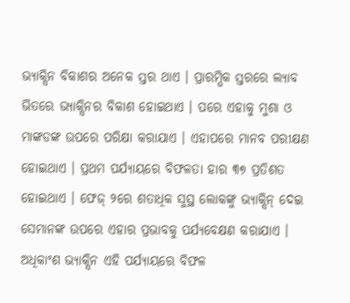ଭ୍ୟାକ୍ସିନ ବିକାଶର ଅନେକ ସ୍ତର ଥାଏ । ପ୍ରାରମ୍ଭିକ ସ୍ତରରେ ଲ୍ୟାବ ଭିତରେ ଭ୍ୟାକ୍ସିନର ବିକାଶ ହୋଇଥାଏ । ପରେ ଏହାକୁ ମୁଶା ଓ ମାଙ୍କଡଙ୍କ ଉପରେ ପରିକ୍ଷା କରାଯାଏ । ଏହାପରେ ମାନବ ପରୀକ୍ଷଣ ହୋଇଥାଏ । ପ୍ରଥମ ପର୍ଯ୍ୟାୟରେ ବିଫଳତା ହାର ୩୭ ପ୍ରତିଶତ ହୋଇଥାଏ । ଫେଜ୍ ୨ରେ ଶତାଧିକ ସୁସ୍ଥ ଲୋକଙ୍କୁ ଭ୍ୟାକ୍ସିନ୍ ଦେଇ ସେମାନଙ୍କ ଉପରେ ଏହାର ପ୍ରଭାବକୁ ପର୍ଯ୍ୟବେକ୍ଷଣ କରାଯାଏ । ଅଧିକାଂଶ ଭ୍ୟାକ୍ସିନ ଏହି ପର୍ଯ୍ୟାୟରେ ବିଫଳ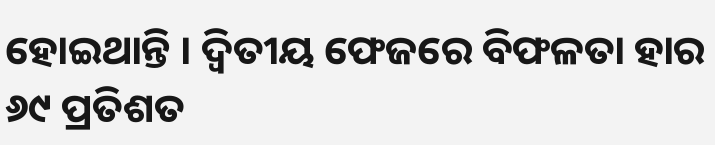ହୋଇଥାନ୍ତି । ଦ୍ୱିତୀୟ ଫେଜରେ ବିଫଳତା ହାର ୬୯ ପ୍ରତିଶତ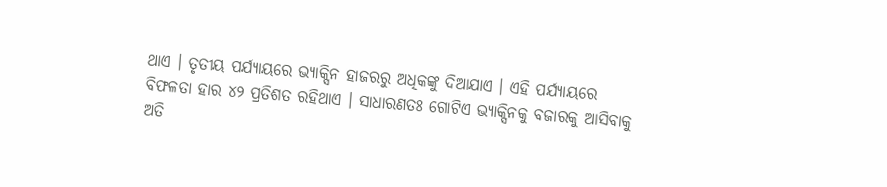ଥାଏ । ତୃତୀୟ ପର୍ଯ୍ୟାୟରେ ଭ୍ୟାକ୍ସିନ ହାଜରରୁ ଅଧିକଙ୍କୁ ଦିଆଯାଏ । ଏହି ପର୍ଯ୍ୟାୟରେ ବିଫଳତା ହାର ୪୨ ପ୍ରତିଶତ ରହିଥାଏ । ସାଧାରଣତଃ ଗୋଟିଏ ଭ୍ୟାକ୍ସିନକୁ ବଜାରକୁ ଆସିବାକୁ ଅତି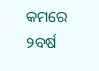କମରେ ୨ବର୍ଷ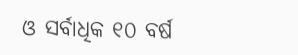ଓ ସର୍ବାଧିକ ୧୦ ବର୍ଷ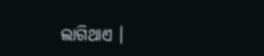ଲାଗିଥାଏ ।